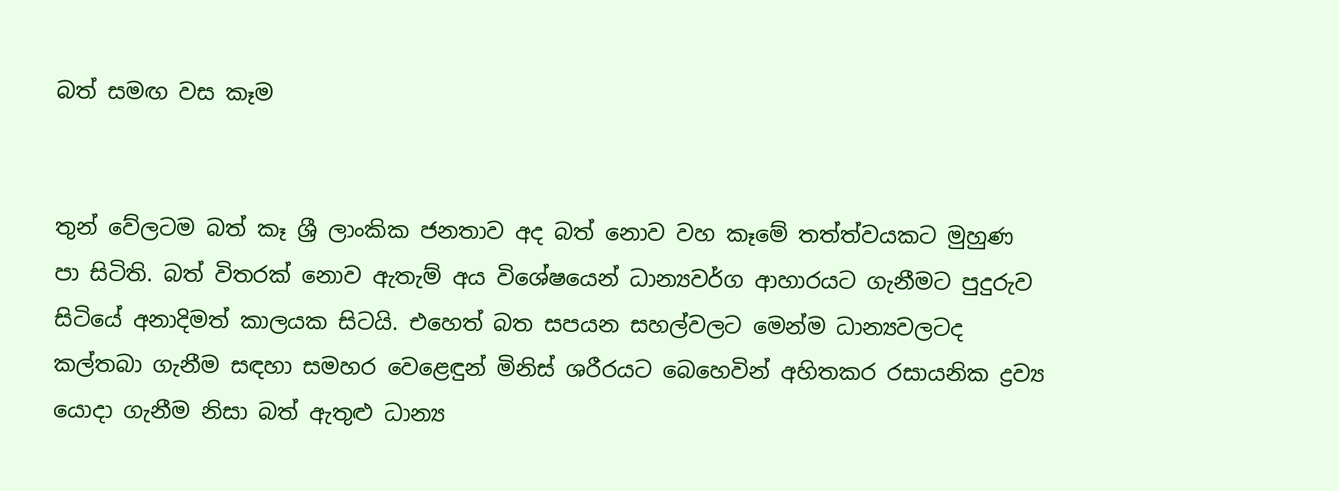බත් සමඟ වස කෑම


තුන් වේලටම බත් කෑ ශ්‍රී ලාංකික ජනතාව අද බත් නොව වහ කෑමේ තත්ත්වයකට මුහුණ පා සිටිති. බත් විතරක් නොව ඇතැම් අය විශේෂයෙන් ධාන්‍යවර්ග ආහාරයට ගැනීමට පුදුරුව සිටියේ අනාදිමත් කාලයක සිටයි. එහෙත් බත සපයන සහල්වලට මෙන්ම ධාන්‍යවලටද කල්තබා ගැනීම සඳහා සමහර වෙළෙඳුන් මිනිස් ශරීරයට බෙහෙවින් අහිතකර රසායනික ද්‍රව්‍ය යොදා ගැනීම නිසා බත් ඇතුළු ධාන්‍ය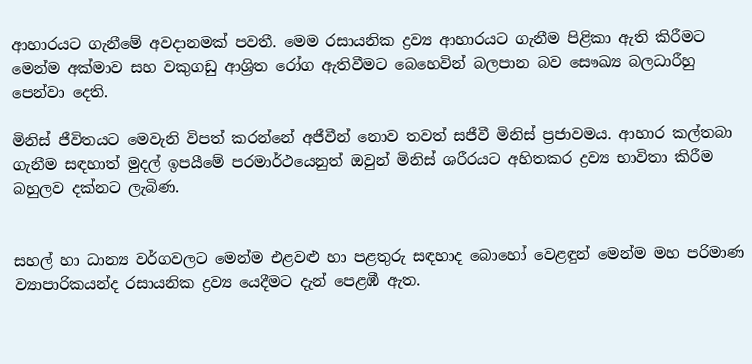ආහාරයට ගැනීමේ අවදානමක් පවතී. මෙම රසායනික ද්‍රව්‍ය ආහාරයට ගැනීම පිළිකා ඇති කිරීමට මෙන්ම අක්මාව සහ වකුගඩු ආශ්‍රිත රෝග ඇතිවීමට බෙහෙවින් බලපාන බව සෞඛ්‍ය බලධාරීහු පෙන්වා දෙති.

මිනිස් ජීවිතයට මෙවැනි විපත් කරන්නේ අජීවීන් නොව තවත් සජීවී මිනිස් ප්‍රජාවමය. ආහාර කල්තබා ගැනීම සඳහාත් මුදල් ඉපයීමේ පරමාර්ථයෙනුත් ඔවුන් මිනිස් ශරීරයට අහිතකර ද්‍රව්‍ය භාවිතා කිරීම බහුලව දක්නට ලැබිණ.


සහල් හා ධාන්‍ය වර්ගවලට මෙන්ම එළවළු හා පළතුරු සඳහාද බොහෝ වෙළඳුන් මෙන්ම මහ පරිමාණ ව්‍යාපාරිකයන්ද රසායනික ද්‍රව්‍ය යෙදීමට දැන් පෙළඹී ඇත.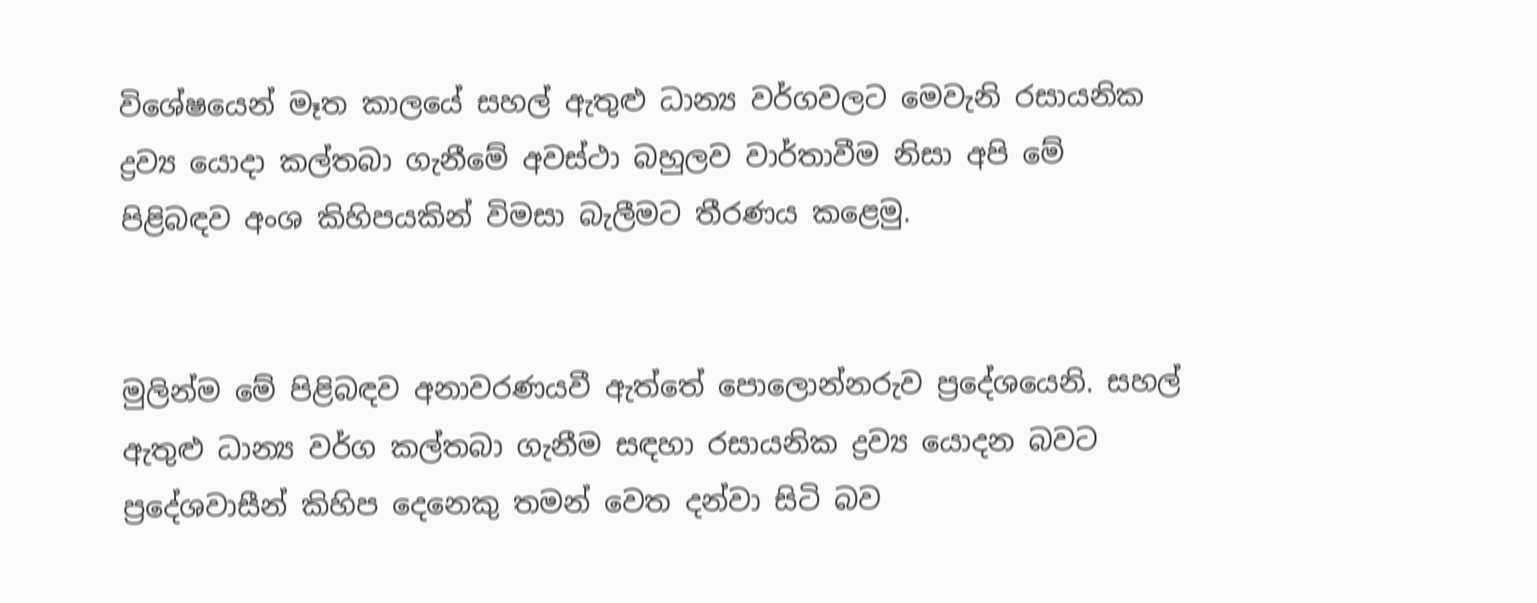විශේෂයෙන් මෑත කාලයේ සහල් ඇතුළු ධාන්‍ය වර්ගවලට මෙවැනි රසායනික ද්‍රව්‍ය යොදා කල්තබා ගැනීමේ අවස්ථා බහුලව වාර්තාවීම නිසා අපි මේ පිළිබඳව අංශ කිහිපයකින් විමසා බැලීමට තීරණය කළෙමු.


මුලින්ම මේ පිළිබඳව අනාවරණයවී ඇත්තේ පොලොන්නරුව ප්‍රදේශයෙනි. සහල් ඇතුළු ධාන්‍ය වර්ග කල්තබා ගැනීම සඳහා රසායනික ද්‍රව්‍ය යොදන බවට ප්‍රදේශවාසීන් කිහිප දෙනෙකු තමන් වෙත දන්වා සිටි බව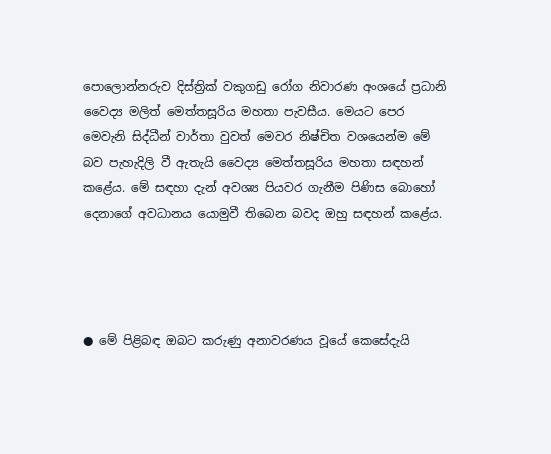පොලොන්නරුව දිස්ත්‍රික් වකුගඩු රෝග නිවාරණ අංශයේ ප්‍රධානි වෛද්‍ය මලිත් මෙත්තසූරිය මහතා පැවසීය. මෙයට පෙර මෙවැනි සිද්ධීන් වාර්තා වුවත් මෙවර නිෂ්චිත වශයෙන්ම මේ බව පැහැදිලි වී ඇතැයි වෛද්‍ය මෙත්තසූරිය මහතා සඳහන් කළේය. මේ සඳහා දැන් අවශ්‍ය පියවර ගැනීම පිණිස බොහෝ දෙනාගේ අවධානය යොමුවී තිබෙන බවද ඔහු සඳහන් කළේය.




● මේ පිළිබඳ ඔබට කරුණු අනාවරණය වූයේ කෙසේදැයි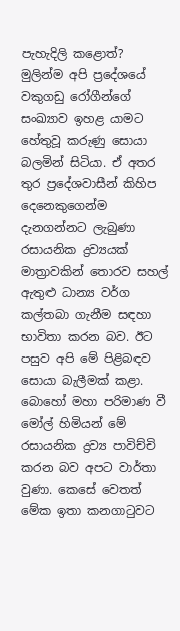පැහැදිලි කළොත්?
මුලින්ම අපි ප්‍රදේශයේ වකුගඩු රෝගීන්ගේ සංඛ්‍යාව ඉහළ යාමට හේතුවූ කරුණු සොයා බලමින් සිටියා. ඒ අතර තුර ප්‍රදේශවාසීන් කිහිප දෙනෙකුගෙන්ම දැනගන්නට ලැබුණා රසායනික ද්‍රව්‍යයක් මාත්‍රාවකින් තොරව සහල් ඇතුළු ධාන්‍ය වර්ග කල්තබා ගැනීම සඳහා භාවිතා කරන බව. ඊට පසුව අපි මේ පිළිබඳව සොයා බැලීමක් කළා. බොහෝ මහා පරිමාණ වී මෝල් හිමියන් මේ රසායනික ද්‍රව්‍ය පාවිච්චි කරන බව අපට වාර්තා වුණා. කෙසේ වෙතත් මේක ඉතා කනගාටුවට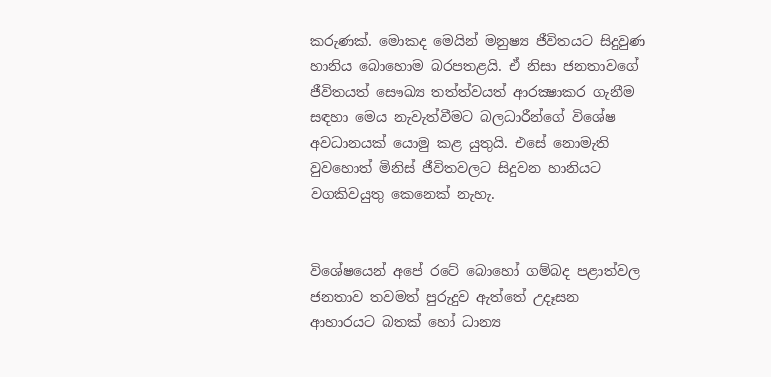කරුණක්. මොකද මෙයින් මනුෂ්‍ය ජීවිතයට සිදුවුණ හානිය බොහොම බරපතළයි. ඒ නිසා ජනතාවගේ ජීවිතයත් සෞඛ්‍ය තත්ත්වයත් ආරක්‍ෂාකර ගැනීම සඳහා මෙය නැවැත්වීමට බලධාරීන්ගේ විශේෂ අවධානයක් යොමු කළ යුතුයි. එසේ නොමැති වුවහොත් මිනිස් ජීවිතවලට සිදුවන හානියට වගකිවයුතු කෙනෙක් නැහැ.


විශේෂයෙන් අපේ රටේ බොහෝ ගම්බද පළාත්වල ජනතාව තවමත් පුරුදුව ඇත්තේ උදෑසන ආහාරයට බතක් හෝ ධාන්‍ය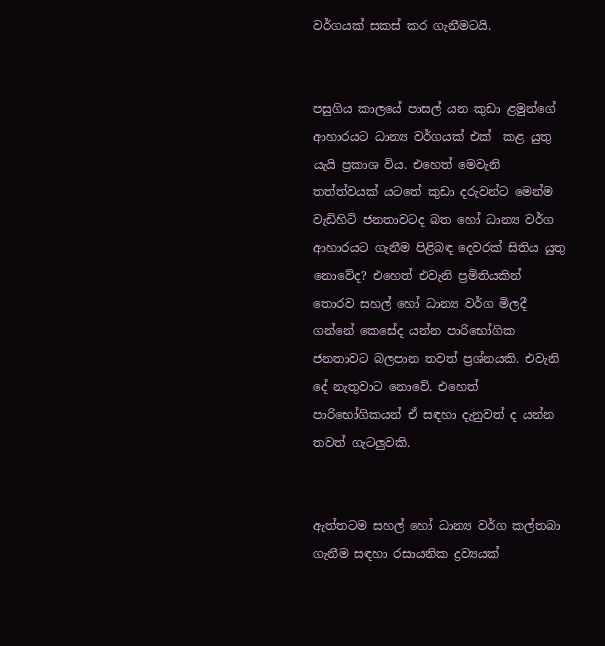වර්ගයක් සකස් කර ගැනීමටයි.


පසුගිය කාලයේ පාසල් යන කුඩා ළමුන්ගේ ආහාරයට ධාන්‍ය වර්ගයක් එක්  කළ යුතු යැයි ප්‍රකාශ විය. එහෙත් මෙවැනි තත්ත්වයක් යටතේ කුඩා දරුවන්ට මෙන්ම වැඩිහිටි ජනතාවටද බත හෝ ධාන්‍ය වර්ග ආහාරයට ගැනීම පිළිබඳ දෙවරක් සිතිය යුතු නොවේද? එහෙත් එවැනි ප්‍රමිතියකින් තොරව සහල් හෝ ධාන්‍ය වර්ග මිලදී ගන්නේ කෙසේද යන්න පාරිභෝගික ජනතාවට බලපාන තවත් ප්‍රශ්නයකි. එවැනි දේ නැතුවාට නොවේ. එහෙත් පාරිභෝගිකයන් ඒ සඳහා දැනුවත් ද යන්න තවත් ගැටලුවකි.


ඇත්තටම සහල් හෝ ධාන්‍ය වර්ග කල්තබා ගැනීම සඳහා රසායනික ද්‍රව්‍යයක්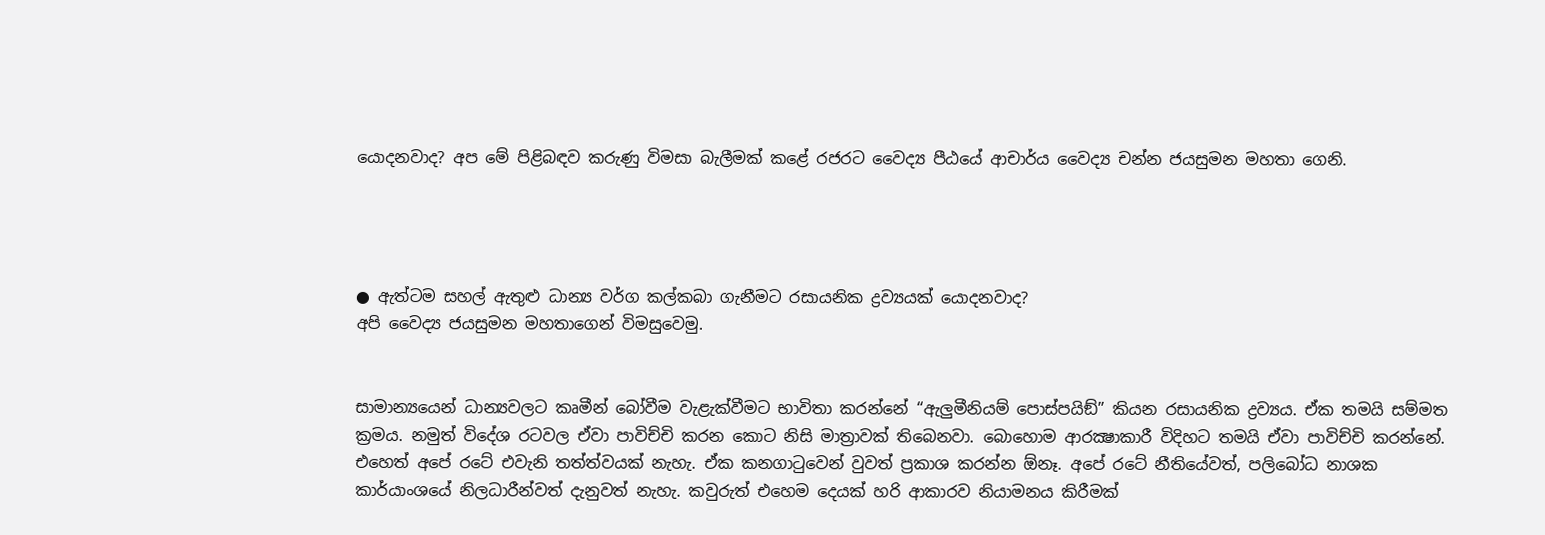යොදනවාද? අප මේ පිළිබඳව කරුණු විමසා බැලීමක් කළේ රජරට වෛද්‍ය පීඨයේ ආචාර්ය වෛද්‍ය චන්න ජයසුමන මහතා ගෙනි.




● ඇත්ටම සහල් ඇතුළු ධාන්‍ය වර්ග කල්කබා ගැනීමට රසායනික ද්‍රව්‍යයක් යොදනවාද?
අපි වෛද්‍ය ජයසුමන මහතාගෙන් විමසුවෙමු.


සාමාන්‍යයෙන් ධාන්‍යවලට කෘමීන් බෝවීම වැළැක්වීමට භාවිතා කරන්නේ “ඇලුමීනියම් පොස්පයිඞ්” කියන රසායනික ද්‍රව්‍යය. ඒක තමයි සම්මත ක්‍රමය. නමුත් විදේශ රටවල ඒවා පාවිච්චි කරන කොට නිසි මාත්‍රාවක් තිබෙනවා. බොහොම ආරක්‍ෂාකාරී විදිහට තමයි ඒවා පාවිච්චි කරන්නේ. එහෙත් අපේ රටේ එවැනි තත්ත්වයක් නැහැ. ඒක කනගාටුවෙන් වුවත් ප්‍රකාශ කරන්න ඕනෑ. අපේ රටේ නීතියේවත්, පලිබෝධ නාශක කාර්යාංශයේ නිලධාරීන්වත් දැනුවත් නැහැ. කවුරුත් එහෙම දෙයක් හරි ආකාරව නියාමනය කිරීමක්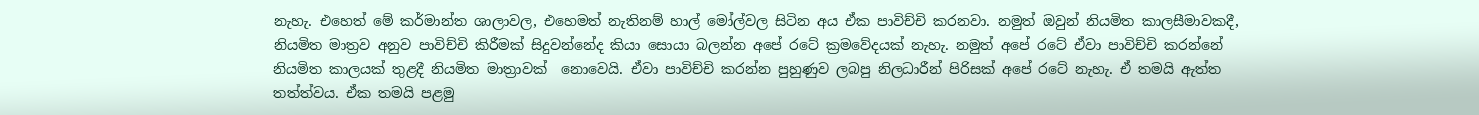නැහැ. එහෙත් මේ කර්මාන්ත ශාලාවල, එහෙමත් නැතිනම් හාල් මෝල්වල සිටින අය ඒක පාවිච්චි කරනවා. නමුත් ඔවුන් නියමිත කාලසීමාවකදී, නියමිත මාත්‍රව අනුව පාවිච්චි කිරීමක් සිදුවන්නේද කියා සොයා බලන්න අපේ රටේ ක්‍රමවේදයක් නැහැ. නමුත් අපේ රටේ ඒවා පාවිච්චි කරන්නේ නියමිත කාලයක් තුළදී නියමිත මාත්‍රාවක්  නොවෙයි. ඒවා පාවිච්චි කරන්න පුහුණුව ලබපු නිලධාරීන් පිරිසක් අපේ රටේ නැහැ. ඒ තමයි ඇත්ත තත්ත්වය. ඒක තමයි පළමු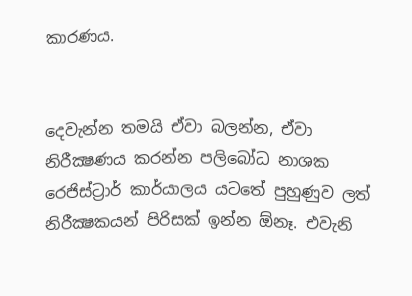කාරණය.


දෙවැන්න තමයි ඒවා බලන්න, ඒවා නිරීක්‍ෂණය කරන්න පලිබෝධ නාශක රෙජිස්ට්‍රාර් කාර්යාලය යටතේ පුහුණුව ලත් නිරීක්‍ෂකයන් පිරිසක් ඉන්න ඕනෑ. එවැනි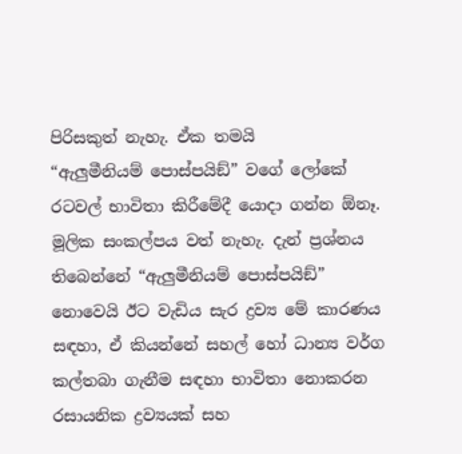පිරිසකුත් නැහැ. ඒක තමයි     “ඇලුමීනියම් පොස්පයිඞ්” වගේ ලෝකේ රටවල් භාවිතා කිරීමේදී යොදා ගන්න ඕනෑ. මූලික සංකල්පය වත් නැහැ. දැන් ප්‍රශ්නය තිබෙන්නේ “ඇලුමීනියම් පොස්පයිඞ්” නොවෙයි ඊට වැඩිය සැර ද්‍රව්‍ය මේ කාරණය සඳහා, ඒ කියන්නේ සහල් හෝ ධාන්‍ය වර්ග කල්තබා ගැනීම සඳහා භාවිතා නොකරන රසායනික ද්‍රව්‍යයක් සහ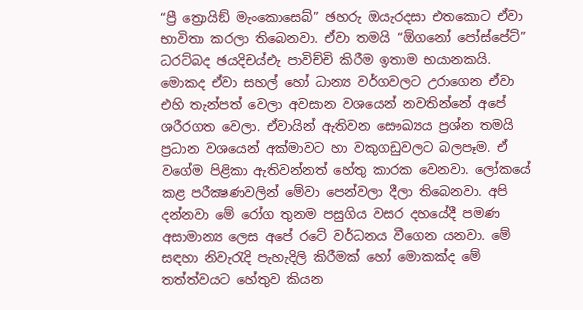“ප්‍රී ත්‍රොයිඞ් මැංකොසෙබ්” ඡහරු ඔයැරදසා එතකොට ඒවා භාවිතා කරලා තිබෙනවා. ඒවා තමයි “ඕගනෝ පෝස්පේට්” ධරට්බද ඡයදිචය්එැ පාවිච්චි කිරීම ඉතාම භයානකයි. මොකද ඒවා සහල් හෝ ධාන්‍ය වර්ගවලට උරාගෙන ඒවා එහි තැන්පත් වෙලා අවසාන වශයෙන් නවතින්නේ අපේ ශරීරගත වෙලා. ඒවායින් ඇතිවන සෞඛ්‍යය ප්‍රශ්න තමයි ප්‍රධාන වශයෙන් අක්මාවට හා වකුගඩුවලට බලපෑම. ඒ වගේම පිළිකා ඇතිවන්නත් හේතු කාරක වෙනවා. ලෝකයේ කළ පරීක්‍ෂණවලින් මේවා පෙන්වලා දීලා තිබෙනවා. අපි දන්නවා මේ රෝග තුනම පසුගිය වසර දහයේදී පමණ අසාමාන්‍ය ලෙස අපේ රටේ වර්ධනය වීගෙන යනවා. මේ සඳහා නිවැරැදි පැහැදිලි කිරීමක් හෝ මොකක්ද මේ තත්ත්වයට හේතුව කියන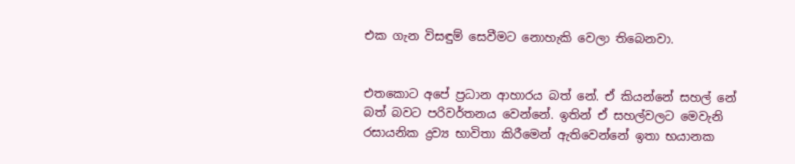එක ගැන විසඳුම් සෙවීමට නොහැකි වෙලා තිබෙනවා.


එතකොට අපේ ප්‍රධාන ආහාරය බත් නේ. ඒ කියන්නේ සහල් නේ බත් බවට පරිවර්තනය වෙන්නේ. ඉතින් ඒ සහල්වලට මෙවැනි රසායනික ද්‍රව්‍ය භාවිතා කිරීමෙන් ඇතිවෙන්නේ ඉතා භයානක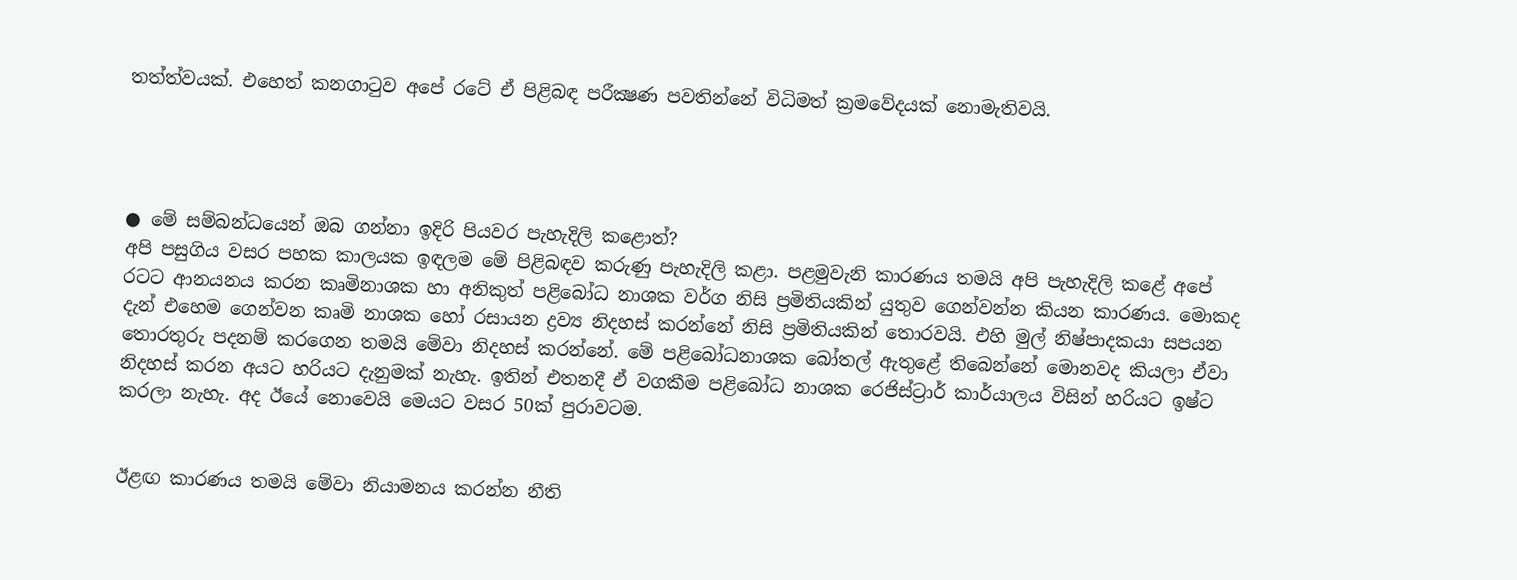තත්ත්වයක්. එහෙත් කනගාටුව අපේ රටේ ඒ පිළිබඳ පරීක්‍ෂණ පවතින්නේ විධිමත් ක්‍රමවේදයක් නොමැතිවයි.




● මේ සම්බන්ධයෙන් ඔබ ගන්නා ඉදිරි පියවර පැහැදිලි කළොත්?
අපි පසුගිය වසර පහක කාලයක ඉඳලම මේ පිළිබඳව කරුණු පැහැදිලි කළා. පළමුවැනි කාරණය තමයි අපි පැහැදිලි කළේ අපේ රටට ආනයනය කරන කෘමිනාශක හා අනිකුත් පළිබෝධ නාශක වර්ග නිසි ප්‍රමිතියකින් යුතුව ගෙන්වන්න කියන කාරණය. මොකද දැන් එහෙම ගෙන්වන කෘමි නාශක හෝ රසායන ද්‍රව්‍ය නිදහස් කරන්නේ නිසි ප්‍රමිතියකින් තොරවයි. එහි මුල් නිෂ්පාදකයා සපයන තොරතුරු පදනම් කරගෙන තමයි මේවා නිදහස් කරන්නේ. මේ පළිබෝධනාශක බෝතල් ඇතුළේ තිබෙන්නේ මොනවද කියලා ඒවා නිදහස් කරන අයට හරියට දැනුමක් නැහැ. ඉතින් එතනදී ඒ වගකීම පළිබෝධ නාශක රෙජිස්ට්‍රාර් කාර්යාලය විසින් හරියට ඉෂ්ට කරලා නැහැ. අද ඊයේ නොවෙයි මෙයට වසර 50ක් පුරාවටම.


ඊළඟ කාරණය තමයි මේවා නියාමනය කරන්න නීති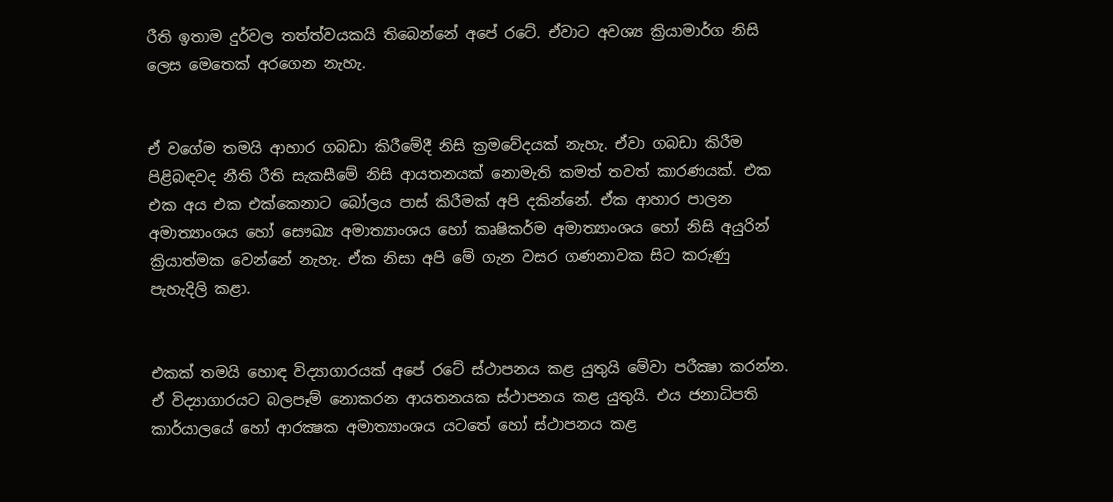රීති ඉතාම දුර්වල තත්ත්වයකයි තිබෙන්නේ අපේ රටේ. ඒවාට අවශ්‍ය ක්‍රියාමාර්ග නිසි ලෙස මෙතෙක් අරගෙන නැහැ.


ඒ වගේම තමයි ආහාර ගබඩා කිරීමේදී නිසි ක්‍රමවේදයක් නැහැ. ඒවා ගබඩා කිරීම පිළිබඳවද නීති රීති සැකසීමේ නිසි ආයතනයක් නොමැති කමත් තවත් කාරණයක්. එක එක අය එක එක්කෙනාට බෝලය පාස් කිරීමක් අපි දකින්නේ. ඒක ආහාර පාලන අමාත්‍යාංශය හෝ සෞඛ්‍ය අමාත්‍යාංශය හෝ කෘෂිකර්ම අමාත්‍යාංශය හෝ නිසි අයුරින් ක්‍රියාත්මක වෙන්නේ නැහැ. ඒක නිසා අපි මේ ගැන වසර ගණනාවක සිට කරුණු පැහැදිලි කළා.


එකක් තමයි හොඳ විද්‍යාගාරයක් අපේ රටේ ස්ථාපනය කළ යුතුයි මේවා පරීක්‍ෂා කරන්න. ඒ විද්‍යාගාරයට බලපෑම් නොකරන ආයතනයක ස්ථාපනය කළ යුතුයි. එය ජනාධිපති කාර්යාලයේ හෝ ආරක්‍ෂක අමාත්‍යාංශය යටතේ හෝ ස්ථාපනය කළ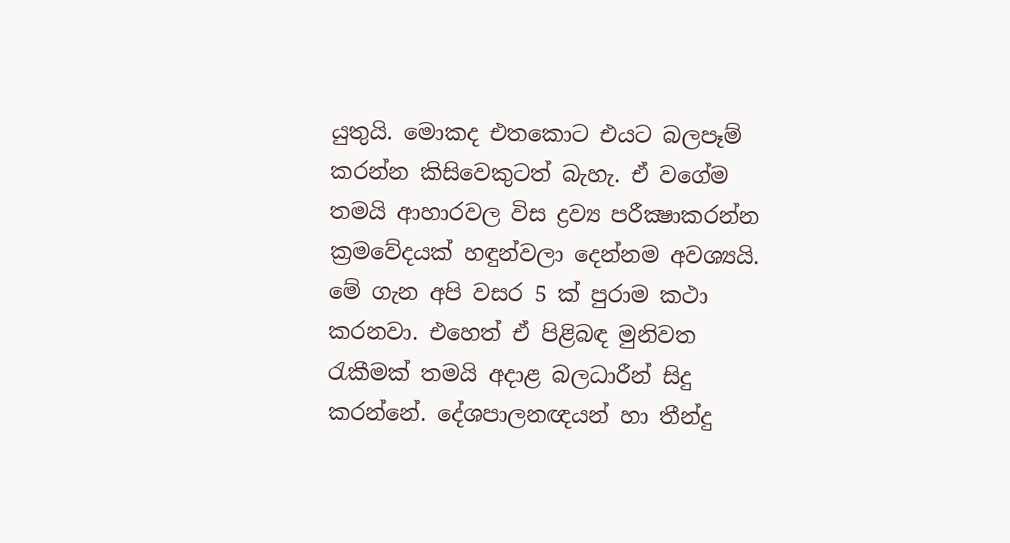යුතුයි. මොකද එතකොට එයට බලපෑම් කරන්න කිසිවෙකුටත් බැහැ. ඒ වගේම තමයි ආහාරවල විස ද්‍රව්‍ය පරීක්‍ෂාකරන්න ක්‍රමවේදයක් හඳුන්වලා දෙන්නම අවශ්‍යයි. මේ ගැන අපි වසර 5 ක් පුරාම කථා කරනවා. එහෙත් ඒ පිළිබඳ මුනිවත රැකීමක් තමයි අදාළ බලධාරීන් සිදු කරන්නේ. දේශපාලනඥයන් හා තීන්දු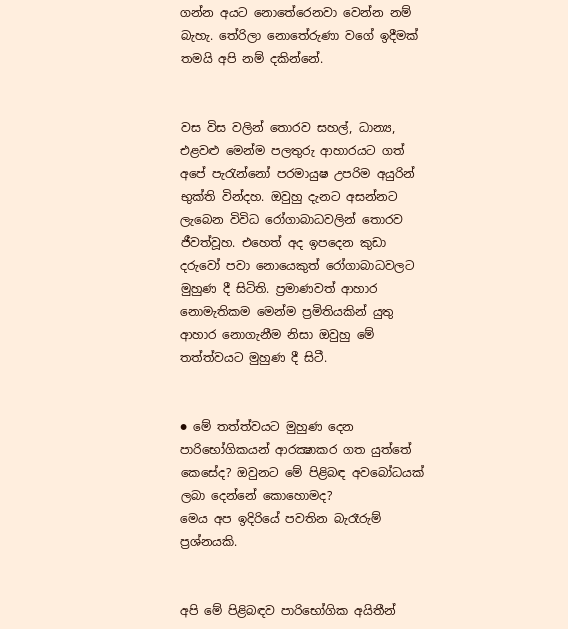ගන්න අයට නොතේරෙනවා වෙන්න නම් බැහැ. තේරිලා නොතේරුණා වගේ ඉදීමක් තමයි අපි නම් දකින්නේ.


වස විස වලින් තොරව සහල්, ධාන්‍ය, එළවළු මෙන්ම පලතුරු ආහාරයට ගත් අපේ පැරැන්නෝ පරමායුෂ උපරිම අයුරින් භුක්ති වින්දහ. ඔවුහු දැනට අසන්නට ලැබෙන විවිධ රෝගාබාධවලින් තොරව ජීවත්වූහ. එහෙත් අද ඉපදෙන කුඩා දරුවෝ පවා නොයෙකුත් රෝගාබාධවලට මුහුණ දී සිටිති. ප්‍රමාණවත් ආහාර නොමැතිකම මෙන්ම ප්‍රමිතියකින් යුතු ආහාර නොගැනීම නිසා ඔවුහු මේ තත්ත්වයට මුහුණ දී සිටී.


● මේ තත්ත්වයට මුහුණ දෙන පාරිභෝගිකයන් ආරක්‍ෂාකර ගත යුත්තේ කෙසේද? ඔවුනට මේ පිළිබඳ අවබෝධයක් ලබා දෙන්නේ කොහොමද?
මෙය අප ඉදිරියේ පවතින බැරෑරුම් ප්‍රශ්නයකි.


අපි මේ පිළිබඳව පාරිභෝගික අයිතීන්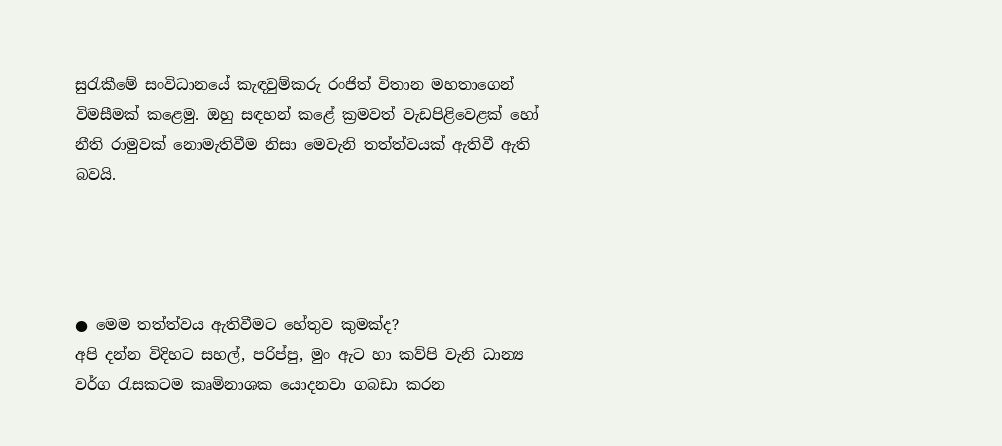සුරැකීමේ සංවිධානයේ කැඳවුම්කරු රංජිත් විතාන මහතාගෙන් විමසීමක් කළෙමු. ඔහු සඳහන් කළේ ක්‍රමවත් වැඩපිළිවෙළක් හෝ නීති රාමුවක් නොමැතිවීම නිසා මෙවැනි තත්ත්වයක් ඇතිවී ඇති බවයි.




● මෙම තත්ත්වය ඇතිවීමට හේතුව කුමක්ද?
අපි දන්න විදිහට සහල්, පරිප්පු, මුං ඇට හා කව්පි වැනි ධාන්‍ය වර්ග රැසකටම කෘමිනාශක යොදනවා ගබඩා කරන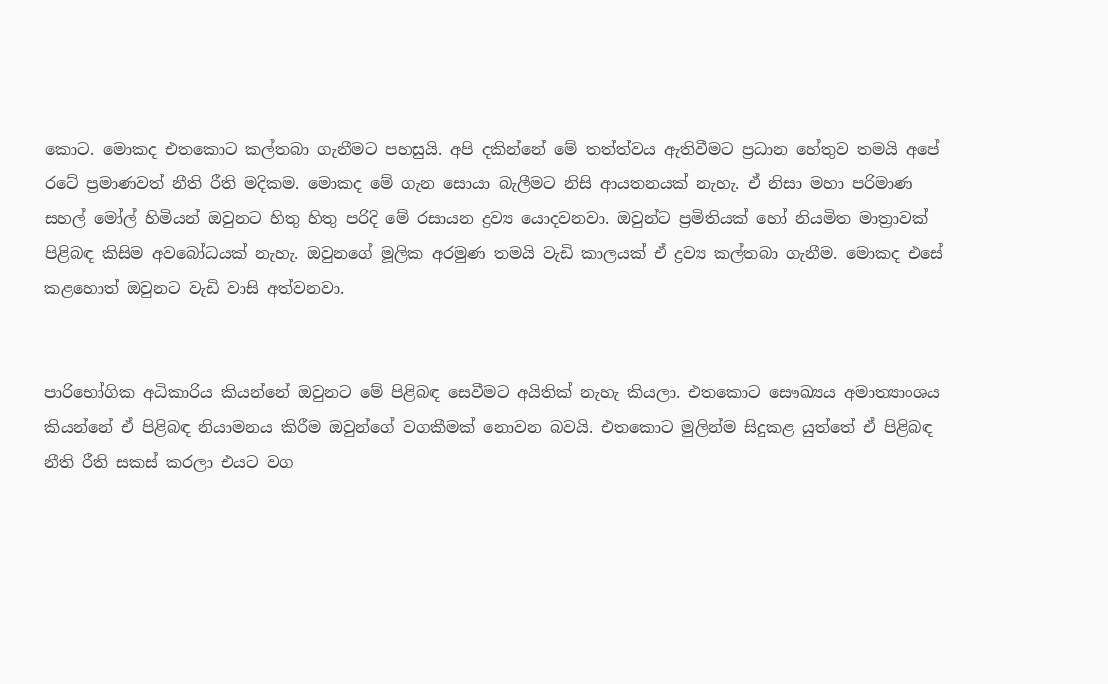කොට. මොකද එතකොට කල්තබා ගැනීමට පහසුයි. අපි දකින්නේ මේ තත්ත්වය ඇතිවීමට ප්‍රධාන හේතුව තමයි අපේ රටේ ප්‍රමාණවත් නීති රීති මදිකම. මොකද මේ ගැන සොයා බැලීමට නිසි ආයතනයක් නැහැ. ඒ නිසා මහා පරිමාණ සහල් මෝල් හිමියන් ඔවුනට හිතු හිතු පරිදි මේ රසායන ද්‍රව්‍ය යොදවනවා. ඔවුන්ට ප්‍රමිතියක් හෝ නියමිත මාත්‍රාවක් පිළිබඳ කිසිම අවබෝධයක් නැහැ. ඔවුනගේ මූලික අරමුණ තමයි වැඩි කාලයක් ඒ ද්‍රව්‍ය කල්තබා ගැනීම. මොකද එසේ කළහොත් ඔවුනට වැඩි වාසි අත්වනවා.


පාරිභෝගික අධිකාරිය කියන්නේ ඔවුනට මේ පිළිබඳ සෙවීමට අයිතික් නැහැ කියලා. එතකොට සෞඛ්‍යය අමාත්‍යාංශය කියන්නේ ඒ පිළිබඳ නියාමනය කිරීම ඔවුන්ගේ වගකීමක් නොවන බවයි. එතකොට මුලින්ම සිදුකළ යුත්තේ ඒ පිළිබඳ නීති රීති සකස් කරලා එයට වග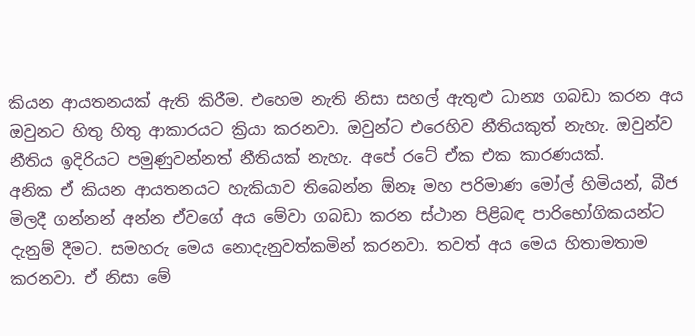කියන ආයතනයක් ඇති කිරීම. එහෙම නැති නිසා සහල් ඇතුළු ධාන්‍ය ගබඩා කරන අය ඔවුනට හිතු හිතු ආකාරයට ක්‍රියා කරනවා. ඔවුන්ට එරෙහිව නීතියකුත් නැහැ. ඔවුන්ව නීතිය ඉදිරියට පමුණුවන්නත් නීතියක් නැහැ. අපේ රටේ ඒක එක කාරණයක්.
අනික ඒ කියන ආයතනයට හැකියාව තිබෙන්න ඕනෑ මහ පරිමාණ මෝල් හිමියන්, බීජ මිලදී ගන්නන් අන්න ඒවගේ අය මේවා ගබඩා කරන ස්ථාන පිළිබඳ පාරිභෝගිකයන්ට දැනුම් දීමට. සමහරු මෙය නොදැනුවත්කමින් කරනවා. තවත් අය මෙය හිතාමතාම කරනවා. ඒ නිසා මේ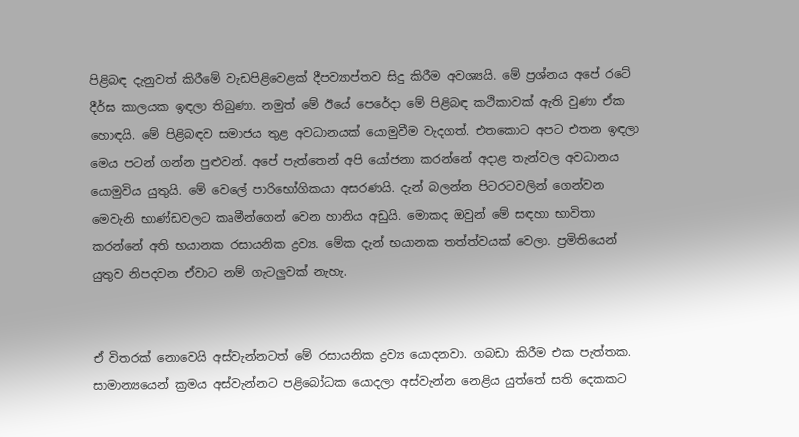පිළිබඳ දැනුවත් කිරීමේ වැඩපිළිවෙළක් දීපව්‍යාප්තව සිදු කිරීම අවශ්‍යයි. මේ ප්‍රශ්නය අපේ රටේ දීර්ඝ කාලයක ඉඳලා තිබුණා. නමුත් මේ ඊයේ පෙරේදා මේ පිළිබඳ කථිකාවක් ඇති වුණා ඒක හොඳයි. මේ පිළිබඳව සමාජය තුළ අවධානයක් යොමුවීම වැදගත්. එතකොට අපට එතන ඉඳලා මෙය පටන් ගන්න පුළුවන්. අපේ පැත්තෙන් අපි යෝජනා කරන්නේ අදාළ තැන්වල අවධානය යොමුවිය යුතුයි. මේ වෙලේ පාරිභෝගිකයා අසරණයි. දැන් බලන්න පිටරටවලින් ගෙන්වන මෙවැනි භාණ්ඩවලට කෘමීන්ගෙන් වෙන හානිය අඩුයි. මොකද ඔවුන් මේ සඳහා භාවිතා කරන්නේ අති භයානක රසායනික ද්‍රව්‍ය. මේක දැන් භයානක තත්ත්වයක් වෙලා. ප්‍රමිතියෙන් යුතුව නිපදවන ඒවාට නම් ගැටලුවක් නැහැ.


ඒ විතරක් නොවෙයි අස්වැන්නටත් මේ රසායනික ද්‍රව්‍ය යොදනවා. ගබඩා කිරීම එක පැත්තක. සාමාන්‍යයෙන් ක්‍රමය අස්වැන්නට පළිබෝධක යොදලා අස්වැන්න නෙළිය යුත්තේ සති දෙකකට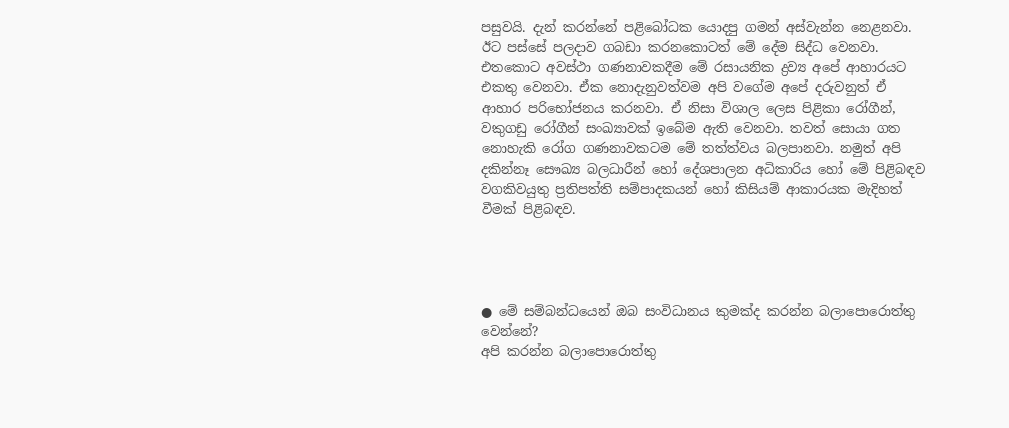පසුවයි. දැන් කරන්නේ පළිබෝධක යොදපු ගමන් අස්වැන්න නෙළනවා. ඊට පස්සේ පලදාව ගබඩා කරනකොටත් මේ දේම සිද්ධ වෙනවා. එතකොට අවස්ථා ගණනාවකදීම මේ රසායනික ද්‍රව්‍ය අපේ ආහාරයට එකතු වෙනවා. ඒක නොදැනුවත්වම අපි වගේම අපේ දරුවනුත් ඒ ආහාර පරිභෝජනය කරනවා. ඒ නිසා විශාල ලෙස පිළිකා රෝගීන්, වකුගඩු රෝගීන් සංඛ්‍යාවක් ඉබේම ඇති වෙනවා. තවත් සොයා ගත නොහැකි රෝග ගණනාවකටම මේ තත්ත්වය බලපානවා. නමුත් අපි දකින්නෑ සෞඛ්‍ය බලධාරීන් හෝ දේශපාලන අධිකාරිය හෝ මේ පිළිබඳව වගකිවයුතු ප්‍රතිපත්ති සම්පාදකයන් හෝ කිසියම් ආකාරයක මැදිහත් වීමක් පිළිබඳව.




● මේ සම්බන්ධයෙන් ඔබ සංවිධානය කුමක්ද කරන්න බලාපොරොත්තු වෙන්නේ?
අපි කරන්න බලාපොරොත්තු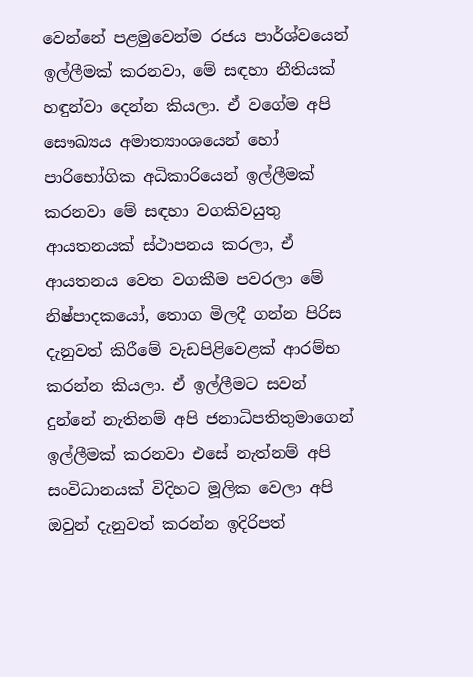වෙන්නේ පළමුවෙන්ම රජය පාර්ශ්වයෙන් ඉල්ලීමක් කරනවා, මේ සඳහා නීතියක් හඳුන්වා දෙන්න කියලා. ඒ වගේම අපි සෞඛ්‍යය අමාත්‍යාංශයෙන් හෝ පාරිභෝගික අධිකාරියෙන් ඉල්ලීමක් කරනවා මේ සඳහා වගකිවයුතු ආයතනයක් ස්ථාපනය කරලා, ඒ ආයතනය වෙත වගකීම පවරලා මේ නිෂ්පාදකයෝ, තොග මිලදී ගන්න පිරිස දැනුවත් කිරීමේ වැඩපිළිවෙළක් ආරම්භ කරන්න කියලා. ඒ ඉල්ලීමට සවන් දුන්නේ නැතිනම් අපි ජනාධිපතිතුමාගෙන් ඉල්ලීමක් කරනවා එසේ නැත්නම් අපි සංවිධානයක් විදිහට මූලික වෙලා අපි ඔවුන් දැනුවත් කරන්න ඉදිරිපත්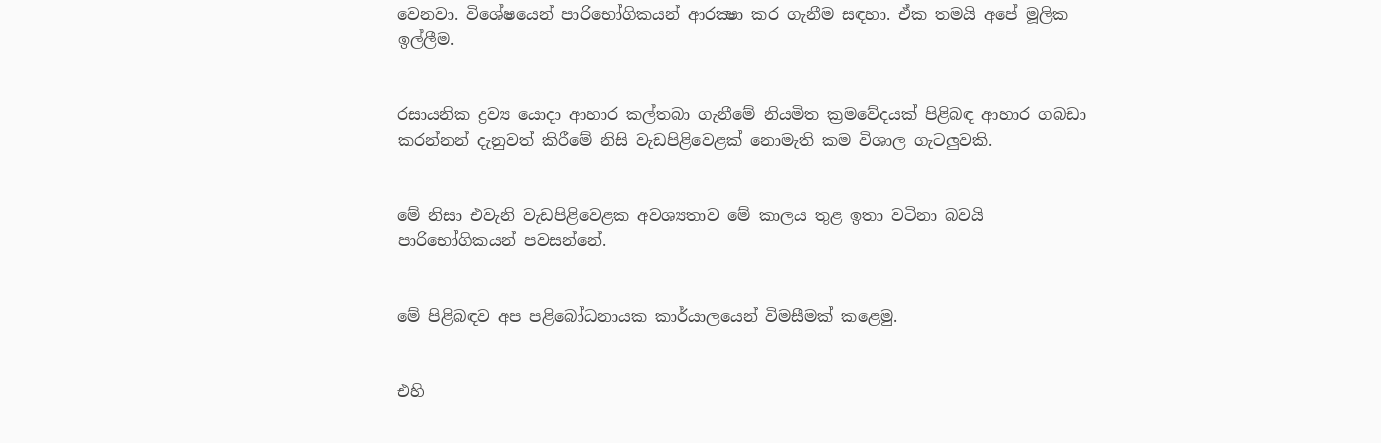වෙනවා. විශේෂයෙන් පාරිභෝගිකයන් ආරක්‍ෂා කර ගැනීම සඳහා. ඒක තමයි අපේ මූලික ඉල්ලීම.


රසායනික ද්‍රව්‍ය යොදා ආහාර කල්තබා ගැනීමේ නියමිත ක්‍රමවේදයක් පිළිබඳ ආහාර ගබඩා කරන්නන් දැනුවත් කිරීමේ නිසි වැඩපිළිවෙළක් නොමැති කම විශාල ගැටලුවකි.


මේ නිසා එවැනි වැඩපිළිවෙළක අවශ්‍යතාව මේ කාලය තුළ ඉතා වටිනා බවයි පාරිභෝගිකයන් පවසන්නේ.


මේ පිළිබඳව අප පළිබෝධනායක කාර්යාලයෙන් විමසීමක් කළෙමු.


එහි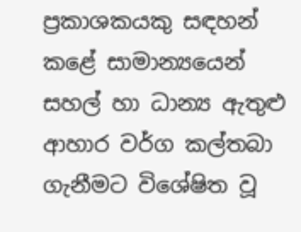ප්‍රකාශකයකු සඳහන් කළේ සාමාන්‍යයෙන් සහල් හා ධාන්‍ය ඇතුළු ආහාර වර්ග කල්තබා ගැනීමට විශේෂිත වූ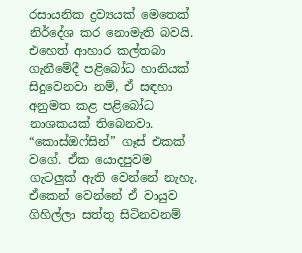රසායනික ද්‍රව්‍යයක් මෙතෙක් නිර්දේශ කර නොමැති බවයි. එහෙත් ආහාර කල්තබා ගැනීමේදී පළිබෝධ හානියක් සිදුවෙනවා නම්, ඒ සඳහා අනුමත කළ පළිබෝධ නාශකයක් තිබෙනවා. “කොස්ඔෆ්සින්” ගෑස් එකක් වගේ. ඒක යොදපුවම ගැටලුක් ඇති වෙන්නේ නැහැ. ඒකෙන් වෙන්නේ ඒ වායුව ගිහිල්ලා සත්තු සිටිනවනම්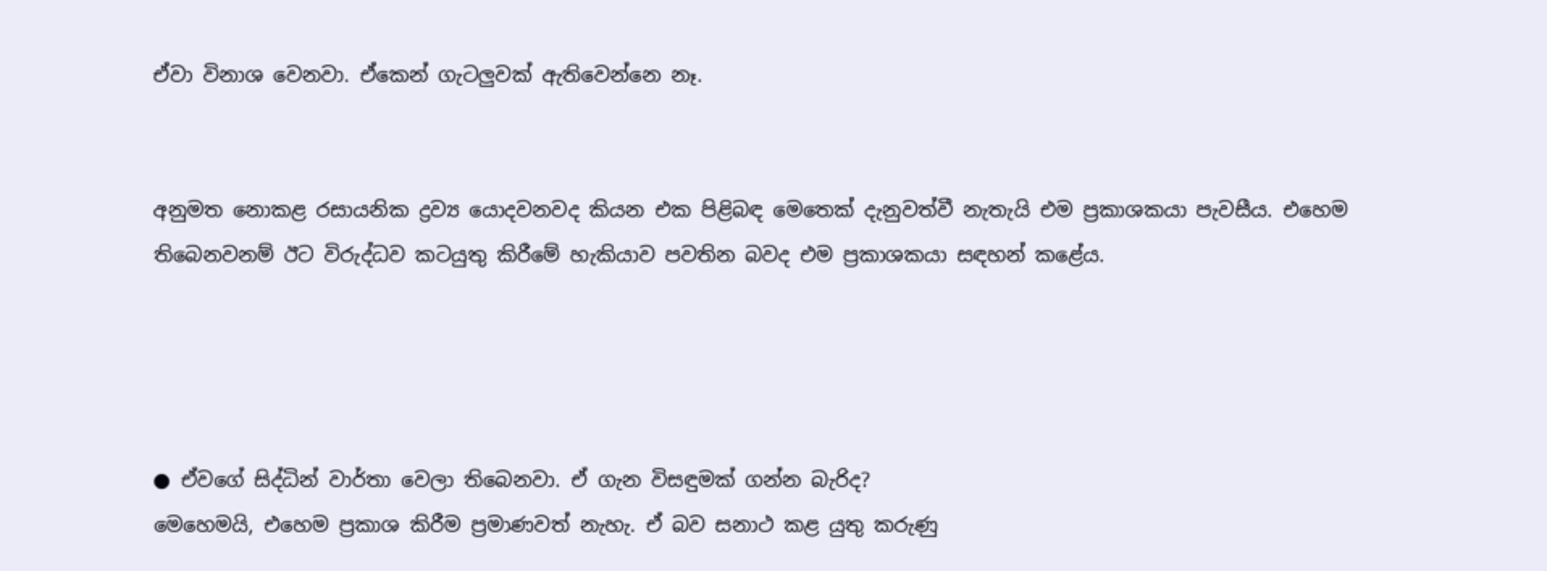ඒවා විනාශ වෙනවා. ඒකෙන් ගැටලුවක් ඇතිවෙන්නෙ නෑ.


අනුමත නොකළ රසායනික ද්‍රව්‍ය යොදවනවද කියන එක පිළිබඳ මෙතෙක් දැනුවත්වී නැතැයි එම ප්‍රකාශකයා පැවසීය. එහෙම තිබෙනවනම් ඊට විරුද්ධව කටයුතු කිරීමේ හැකියාව පවතින බවද එම ප්‍රකාශකයා සඳහන් කළේය.




● ඒවගේ සිද්ධින් වාර්තා වෙලා තිබෙනවා. ඒ ගැන විසඳුමක් ගන්න බැරිද?
මෙහෙමයි, එහෙම ප්‍රකාශ කිරීම ප්‍රමාණවත් නැහැ. ඒ බව සනාථ කළ යුතු කරුණු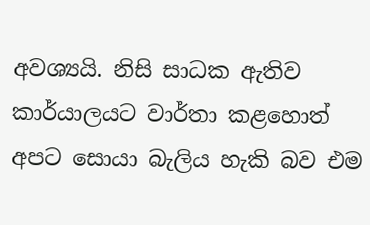අවශ්‍යයි. නිසි සාධක ඇතිව කාර්යාලයට වාර්තා කළහොත් අපට සොයා බැලිය හැකි බව එම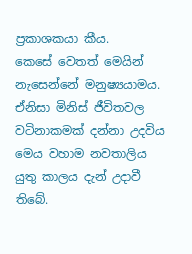ප්‍රකාශකයා කීය.
කෙසේ වෙතත් මෙයින් නැසෙන්නේ මනුෂ්‍යයාමය. ඒනිසා මිනිස් ජීවිතවල වටිනාකමක් දන්නා උදවිය මෙය වහාම නවතාලිය යුතු කාලය දැන් උදාවී තිබේ.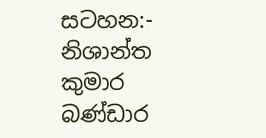සටහන:- නිශාන්ත කුමාර බණ්ඩාර